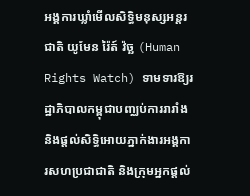អង្គការឃ្លាំមើលសិទ្ធិមនុស្សអន្តរជាតិ យូមែន រ៉ៃត៍ វ៉ច្ឆ (Human Rights Watch) ទាមទារឱ្យរដ្ឋាភិបាលកម្ពុជាបញ្ឈប់ការរារាំង និងផ្តល់សិទ្ធិអោយភ្នាក់ងារអង្គការសហប្រជាជាតិ និងក្រុមអ្នកផ្ដល់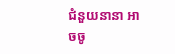ជំនួយនានា អាចចូ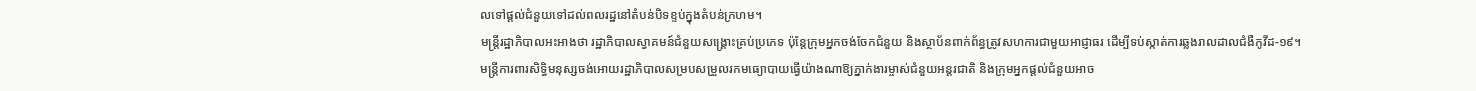លទៅផ្ដល់ជំនួយទៅដល់ពលរដ្ឋនៅតំបន់បិទខ្ទប់ក្នុងតំបន់ក្រហម។
មន្ត្រីរដ្ឋាភិបាលអះអាងថា រដ្ឋាភិបាលស្វាគមន៍ជំនួយសង្គ្រោះគ្រប់ប្រភេទ ប៉ុន្តែក្រុមអ្នកចង់ចែកជំនួយ និងស្ថាប័នពាក់ព័ន្ធត្រូវសហការជាមួយអាជ្ញាធរ ដើម្បីទប់ស្កាត់ការឆ្លងរាលដាលជំងឺកូវីដ-១៩។
មន្ត្រីការពារសិទ្ធិមនុស្សចង់អោយរដ្ឋាភិបាលសម្របសម្រួលរកមធ្យោបាយធ្វើយ៉ាងណាឱ្យភ្នាក់ងារម្ចាស់ជំនួយអន្តរជាតិ និងក្រុមអ្នកផ្ដល់ជំនួយអាច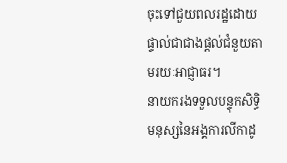ចុះទៅជួយពលរដ្ឋដោយផ្ទាល់ជាជាងផ្ដល់ជំនួយតាមរយៈអាជ្ញាធរ។
នាយករងទទួលបន្ទុកសិទ្ធិមនុស្សនៃអង្គការលីកាដូ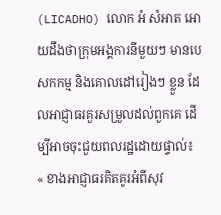(LICADHO) លោក អំ សំអាត អោយដឹងថាក្រុមអង្គការនីមួយៗ មានបេសកកម្ម និងគោលដៅរៀងៗ ខ្លួន ដែលអាជ្ញាធរគួរសម្រួលដល់ពួកគេ ដើម្បីអាចចុះជួយពលរដ្ឋដោយផ្ទាល់៖ « ខាងអាជ្ញាធរគិតគូរអំពីសុវ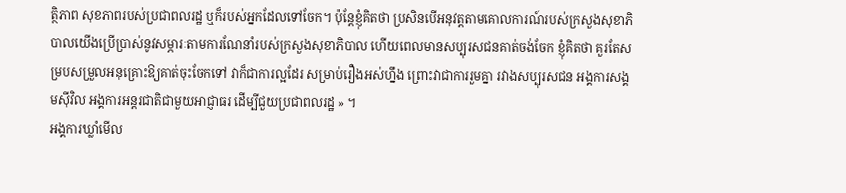ត្ថិភាព សុខភាពរបស់ប្រជាពលរដ្ឋ ឬក៏របស់អ្នកដែលទៅចែក។ ប៉ុន្តែខ្ញុំគិតថា ប្រសិនបើអនុវត្តតាមគោលការណ៍របស់ក្រសួងសុខាភិបាលយើងប្រើប្រាស់នូវសម្ភារៈតាមការណែនាំរបស់ក្រសួងសុខាភិបាល ហើយពេលមានសប្បុរសជនគាត់ចង់ចែក ខ្ញុំគិតថា គួរតែសម្របសម្រួលអនុគ្រោះឱ្យគាត់ចុះចែកទៅ វាក៏ជាការល្អដែរ សម្រាប់រឿងអស់ហ្នឹង ព្រោះវាជាការរួមគ្នា រវាងសប្បុរសជន អង្គការសង្គមស៊ីវិល អង្គការអន្តរជាតិជាមួយអាជ្ញាធរ ដើម្បីជួយប្រជាពលរដ្ឋ » ។
អង្គការឃ្លាំមើល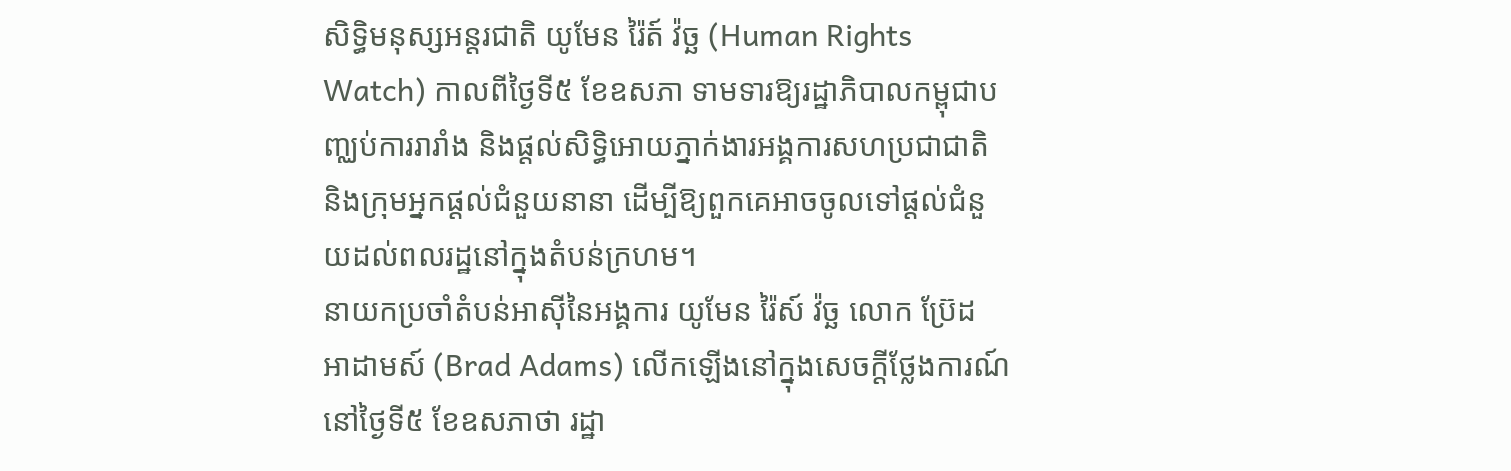សិទ្ធិមនុស្សអន្តរជាតិ យូមែន រ៉ៃត៍ វ៉ច្ឆ (Human Rights Watch) កាលពីថ្ងៃទី៥ ខែឧសភា ទាមទារឱ្យរដ្ឋាភិបាលកម្ពុជាបញ្ឈប់ការរារាំង និងផ្តល់សិទ្ធិអោយភ្នាក់ងារអង្គការសហប្រជាជាតិ និងក្រុមអ្នកផ្ដល់ជំនួយនានា ដើម្បីឱ្យពួកគេអាចចូលទៅផ្ដល់ជំនួយដល់ពលរដ្ឋនៅក្នុងតំបន់ក្រហម។
នាយកប្រចាំតំបន់អាស៊ីនៃអង្គការ យូមែន រ៉ៃស៍ វ៉ច្ឆ លោក ប្រ៊ែដ អាដាមស៍ (Brad Adams) លើកឡើងនៅក្នុងសេចក្ដីថ្លែងការណ៍នៅថ្ងៃទី៥ ខែឧសភាថា រដ្ឋា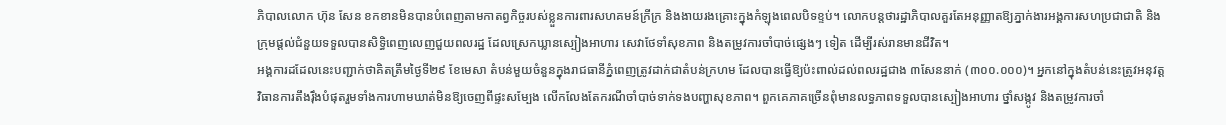ភិបាលលោក ហ៊ុន សែន ខកខានមិនបានបំពេញតាមកាតព្វកិច្ចរបស់ខ្លួនការពារសហគមន៍ក្រីក្រ និងងាយរងគ្រោះក្នុងកំឡុងពេលបិទខ្ទប់។ លោកបន្តថារដ្ឋាភិបាលគួរតែអនុញ្ញាតឱ្យភ្នាក់ងារអង្គការសហប្រជាជាតិ និងក្រុមផ្តល់ជំនួយទទួលបានសិទ្ធិពេញលេញជួយពលរដ្ឋ ដែលស្រេកឃ្លានស្បៀងអាហារ សេវាថែទាំសុខភាព និងតម្រូវការចាំបាច់ផ្សេងៗ ទៀត ដើម្បីរស់រានមានជីវិត។
អង្គការដដែលនេះបញ្ជាក់ថាគិតត្រឹមថ្ងៃទី២៩ ខែមេសា តំបន់មួយចំនួនក្នុងរាជធានីភ្នំពេញត្រូវដាក់ជាតំបន់ក្រហម ដែលបានធ្វើឱ្យប៉ះពាល់ដល់ពលរដ្ឋជាង ៣សែននាក់ (៣០០.០០០)។ អ្នកនៅក្នុងតំបន់នេះត្រូវអនុវត្តវិធានការតឹងរ៉ឹងបំផុតរួមទាំងការហាមឃាត់មិនឱ្យចេញពីផ្ទះសម្បែង លើកលែងតែករណីចាំបាច់ទាក់ទងបញ្ហាសុខភាព។ ពួកគេភាគច្រើនពុំមានលទ្ធភាពទទួលបានស្បៀងអាហារ ថ្នាំសង្កូវ និងតម្រូវការចាំ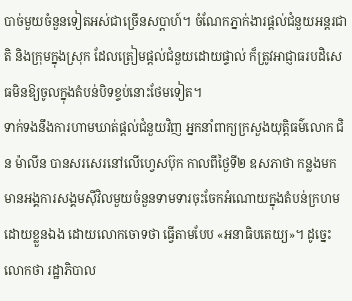បាច់មួយចំនួនទៀតអស់ជាច្រើនសប្ដាហ៍។ ចំណែកភ្នាក់ងារផ្ដល់ជំនួយអន្តរជាតិ និងក្រុមក្នុងស្រុក ដែលត្រៀមផ្ដល់ជំនួយដោយផ្ទាល់ ក៏ត្រូវអាជ្ញាធរបដិសេធមិនឱ្យចូលក្នុងតំបន់បិទខ្ទប់នោះថែមទៀត។
ទាក់ទងនឹងការហាមឃាត់ផ្តល់ជំនួយវិញ អ្នកនាំពាក្យក្រសួងយុត្តិធម៌លោក ជិន ម៉ាលីន បានសរសេរនៅលើហ្វេសប៊ុក កាលពីថ្ងៃទី២ ឧសភាថា កន្លងមក មានអង្គការសង្គមស៊ីវិលមួយចំនួនទាមទារចុះចែកអំណោយក្នុងតំបន់ក្រហមដោយខ្លួនឯង ដោយលោកចោទថា ធ្វើតាមបែប «អនាធិបតេយ្យ»។ ដូច្នេះលោកថា រដ្ឋាភិបាល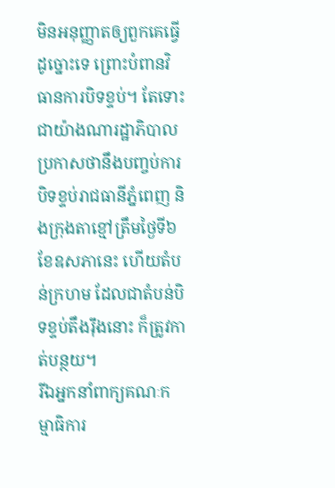មិនអនុញ្ញាតឲ្យពួកគេធ្វើដូច្នោះទេ ព្រោះបំពានវិធានការបិទខ្ទប់។ តែទោះជាយ៉ាងណារដ្ឋាភិបាលប្រកាសថានឹងបញ្ចប់ការបិទខ្ទប់រាជធានីភ្នំពេញ និងក្រុងតាខ្មៅត្រឹមថ្ងៃទី៦ ខែឧសភានេះ ហើយតំបន់ក្រហម ដែលជាតំបន់បិទខ្ទប់តឹងរ៉ឹងនោះ ក៏ត្រូវកាត់បន្ថយ។
រីឯអ្នកនាំពាក្យគណៈកម្មាធិការ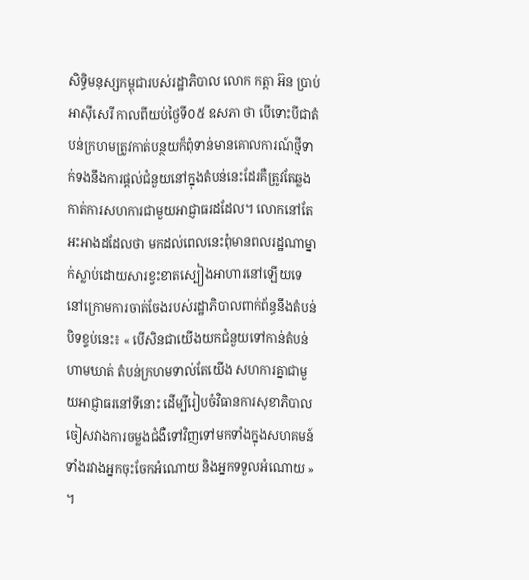សិទ្ធិមនុស្សកម្ពុជារបស់រដ្ឋាភិបាល លោក កត្តា អ៊ន ប្រាប់អាស៊ីសេរី កាលពីយប់ថ្ងៃទី០៥ ឧសភា ថា បើទោះបីជាតំបន់ក្រហមត្រូវកាត់បន្ថយក៏ពុំទាន់មានគោលការណ៍ថ្មីទាក់ទងនឹងការផ្ដល់ជំនួយនៅក្នុងតំបន់នេះដែរគឺត្រូវតែឆ្លងកាត់ការសហការជាមួយអាជ្ញាធរដដែល។ លោកនៅតែអះអាងដដែលថា មកដល់ពេលនេះពុំមានពលរដ្ឋណាម្នាក់ស្លាប់ដោយសារខ្វះខាតស្បៀងអាហារនៅឡើយទេ នៅក្រោមការចាត់ចែងរបស់រដ្ឋាភិបាលពាក់ព័ន្ធនឹងតំបន់បិទខ្ទប់នេះ៖ « បើសិនជាយើងយកជំនួយទៅកាន់តំបន់ហាមឃាត់ តំបន់ក្រហមទាល់តែយើង សហការគ្នាជាមួយអាជ្ញាធរនៅទីនោះ ដើម្បីរៀបចំវិធានការសុខាភិបាល ចៀសវាងការចម្លងជំងឺទៅវិញទៅមកទាំងក្នុងសហគមន៍ ទាំងរវាងអ្នកចុះចែកអំណោយ និងអ្នកទទួលអំណោយ » ។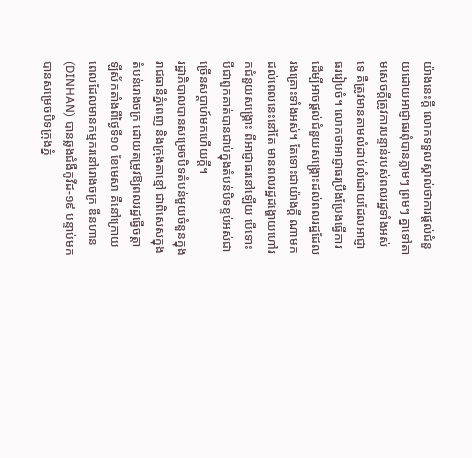យ៉ាងនេះក្ដី លោកទទួលស្គាល់ថាការផ្ដល់ជំនួយដោយអាជ្ញាធរពុំបានភ្លាមៗ ព្រមៗ គ្នាទៅតាមសេចក្ដីត្រូវការបន្ទាន់របស់ពលរដ្ឋទាំងអស់ទេ គឺត្រូវមានតាមលំដាប់លំដោយដែលអាជ្ញាធររៀបចំ។ លោកថាអាជ្ញាធរប្រឹងប្រែងធ្វើការ ដើម្បីអាចផ្ដល់ជំនួយសង្គ្រោះដល់ពលរដ្ឋដែលរងគ្រោះទាំងអស់។ តែទោះជាយ៉ាងក្ដី ណាមកដល់ពេលនេះនៅតែ មានពលរដ្ឋដង្ហោយហៅរកជំនួយសង្គ្រោះ ពីអាជ្ញាធរនៅឡើយ បើទោះបីជាពួកគាត់បានជាប់ក្នុងតំបន់បិទខ្ទប់អស់ជាច្រើនសប្ដាហ៍មកហើយក្ដី។
រដ្ឋាភិបាលបានសម្រេចបិទតំបន់មួយចំនួនក្នុងរាជធានីភ្នំពេញ និងក្រុងតាខ្មៅ ជាពិសេសក្នុងតំបន់រោងចក្រ ដោយតម្រូវឱ្យពលរដ្ឋធ្វើចត្តាឡីស័កតាំងពីថ្ងៃទី១០ ខែមេសា គឺនៅក្រោយពេលដែលមានកម្មករនៅរោងចក្រ ឌីនហាន (DINHAN) បានឆ្លងជំងឺកូវីដ-១៩ បន្ទាប់មក បានសម្រេចបិទក្រុងភ្នំ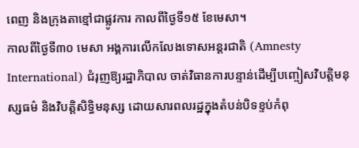ពេញ និងក្រុងតាខ្មៅជាផ្លូវការ កាលពីថ្ងៃទី១៥ ខែមេសា។
កាលពីថ្ងៃទី៣០ មេសា អង្គការលើកលែងទោសអន្តរជាតិ (Amnesty International) ជំរុញឱ្យរដ្ឋាភិបាល ចាត់វិធានការបន្ទាន់ដើម្បីបញ្ចៀសវិបត្តិមនុស្សធម៌ និងវិបត្តិសិទ្ធិមនុស្ស ដោយសារពលរដ្ឋក្នុងតំបន់បិទខ្ទប់កំពុ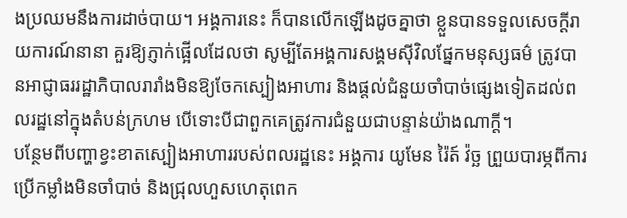ងប្រឈមនឹងការដាច់បាយ។ អង្គការនេះ ក៏បានលើកឡើងដូចគ្នាថា ខ្លួនបានទទួលសេចក្ដីរាយការណ៍នានា គួរឱ្យភ្ញាក់ផ្អើលដែលថា សូម្បីតែអង្គការសង្គមស៊ីវិលផ្នែកមនុស្សធម៌ ត្រូវបានអាជ្ញាធររដ្ឋាភិបាលរារាំងមិនឱ្យចែកស្បៀងអាហារ និងផ្តល់ជំនួយចាំបាច់ផ្សេងទៀតដល់ពលរដ្ឋនៅក្នុងតំបន់ក្រហម បើទោះបីជាពួកគេត្រូវការជំនួយជាបន្ទាន់យ៉ាងណាក្តី។
បន្ថែមពីបញ្ហាខ្វះខាតស្បៀងអាហាររបស់ពលរដ្ឋនេះ អង្គការ យូមែន រ៉ៃត៍ វ៉ច្ឆ ព្រួយបារម្ភពីការប្រើកម្លាំងមិនចាំបាច់ និងជ្រុលហួសហេតុពេក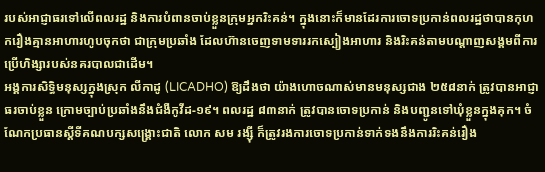របស់អាជ្ញាធរទៅលើពលរដ្ឋ និងការបំពានចាប់ខ្លួនក្រុមអ្នករិះគន់។ ក្នុងនោះក៏មានដែរការចោទប្រកាន់ពលរដ្ឋថាបានកុហករឿងគ្មានអាហារហូបចុកថា ជាក្រុមប្រឆាំង ដែលហ៊ានចេញទាមទាររកស្បៀងអាហារ និងរិះគន់តាមបណ្ដាញសង្គមពីការប្រើហិង្សារបស់នគរបាលជាដើម។
អង្គការសិទ្ធិមនុស្សក្នុងស្រុក លីកាដូ (LICADHO) ឱ្យដឹងថា យ៉ាងហោចណាស់មានមនុស្សជាង ២៥៨នាក់ ត្រូវបានអាជ្ញាធរចាប់ខ្លួន ក្រោមច្បាប់ប្រឆាំងនឹងជំងឺកូវីដ-១៩។ ពលរដ្ឋ ៨៣នាក់ ត្រូវបានចោទប្រកាន់ និងបញ្ជូនទៅឃុំខ្លួនក្នុងគុក។ ចំណែកប្រធានស្ដីទីគណបក្សសង្គ្រោះជាតិ លោក សម រង្ស៊ី ក៏ត្រូវរងការចោទប្រកាន់ទាក់ទងនឹងការរិះគន់រឿង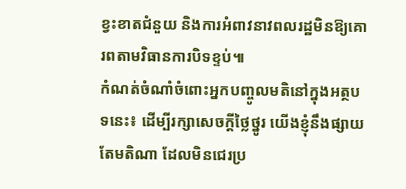ខ្វះខាតជំនួយ និងការអំពាវនាវពលរដ្ឋមិនឱ្យគោរពតាមវិធានការបិទខ្ទប់៕
កំណត់ចំណាំចំពោះអ្នកបញ្ចូលមតិនៅក្នុងអត្ថបទនេះ៖ ដើម្បីរក្សាសេចក្ដីថ្លៃថ្នូរ យើងខ្ញុំនឹងផ្សាយតែមតិណា ដែលមិនជេរប្រ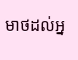មាថដល់អ្ន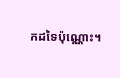កដទៃប៉ុណ្ណោះ។